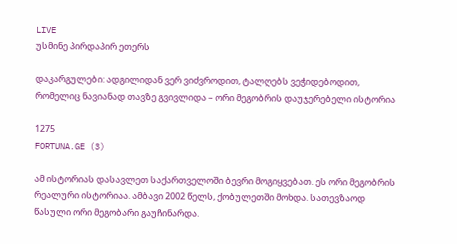LIVE
უსმინე პირდაპირ ეთერს

დაკარგულები: ადგილიდან ვერ ვიძვროდით, ტალღებს ვეჭიდებოდით, რომელიც ნავიანად თავზე გვივლიდა – ორი მეგობრის დაუჯერებელი ისტორია

1275
FORTUNA.GE (3)

ამ ისტორიას დასავლეთ საქართველოში ბევრი მოგიყვებათ. ეს ორი მეგობრის რეალური ისტორიაა. ამბავი 2002 წელს, ქობულეთში მოხდა. სათევზაოდ წასული ორი მეგობარი გაუჩინარდა.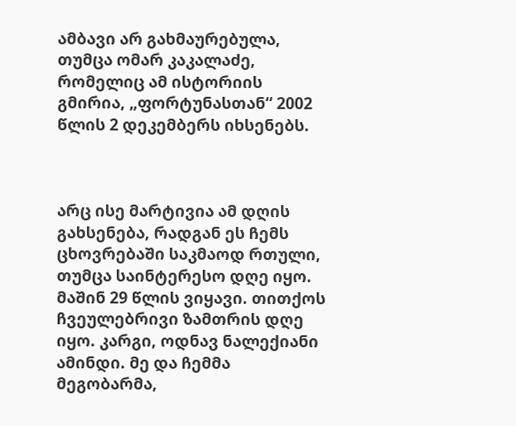ამბავი არ გახმაურებულა, თუმცა ომარ კაკალაძე, რომელიც ამ ისტორიის გმირია, „ფორტუნასთან“ 2002 წლის 2 დეკემბერს იხსენებს.



არც ისე მარტივია ამ დღის გახსენება, რადგან ეს ჩემს ცხოვრებაში საკმაოდ რთული, თუმცა საინტერესო დღე იყო. მაშინ 29 წლის ვიყავი. თითქოს ჩვეულებრივი ზამთრის დღე იყო. კარგი, ოდნავ ნალექიანი ამინდი. მე და ჩემმა მეგობარმა,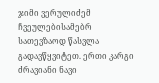ჯიმი ვერულიძემ ჩვეულებისამებრ სათევზაოდ წასვლა გადავწყვიტეთ. ერთი კარგი ძრავიანი ნავი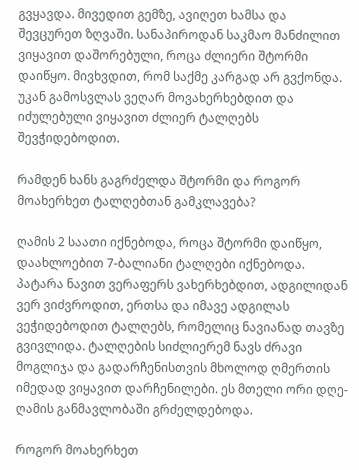გვყავდა. მივედით გემზე, ავიღეთ ხამსა და შევცურეთ ზღვაში. სანაპიროდან საკმაო მანძილით ვიყავით დაშორებული, როცა ძლიერი შტორმი დაიწყო. მივხვდით, რომ საქმე კარგად არ გვქონდა. უკან გამოსვლას ვეღარ მოვახერხებდით და იძულებული ვიყავით ძლიერ ტალღებს შევჭიდებოდით.

რამდენ ხანს გაგრძელდა შტორმი და როგორ მოახერხეთ ტალღებთან გამკლავება?

ღამის 2 საათი იქნებოდა, როცა შტორმი დაიწყო, დაახლოებით 7-ბალიანი ტალღები იქნებოდა. პატარა ნავით ვერაფერს ვახერხებდით, ადგილიდან ვერ ვიძვროდით, ერთსა და იმავე ადგილას ვეჭიდებოდით ტალღებს, რომელიც ნავიანად თავზე გვივლიდა. ტალღების სიძლიერემ ნავს ძრავი მოგლიჯა და გადარჩენისთვის მხოლოდ ღმერთის იმედად ვიყავით დარჩენილები. ეს მთელი ორი დღე-ღამის განმავლობაში გრძელდებოდა.

როგორ მოახერხეთ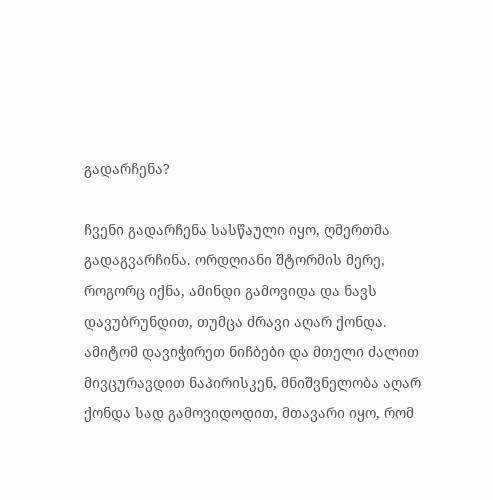გადარჩენა?

ჩვენი გადარჩენა სასწაული იყო, ღმერთმა გადაგვარჩინა. ორდღიანი შტორმის მერე, როგორც იქნა, ამინდი გამოვიდა და ნავს დავუბრუნდით, თუმცა ძრავი აღარ ქონდა. ამიტომ დავიჭირეთ ნიჩბები და მთელი ძალით მივცურავდით ნაპირისკენ, მნიშვნელობა აღარ ქონდა სად გამოვიდოდით, მთავარი იყო, რომ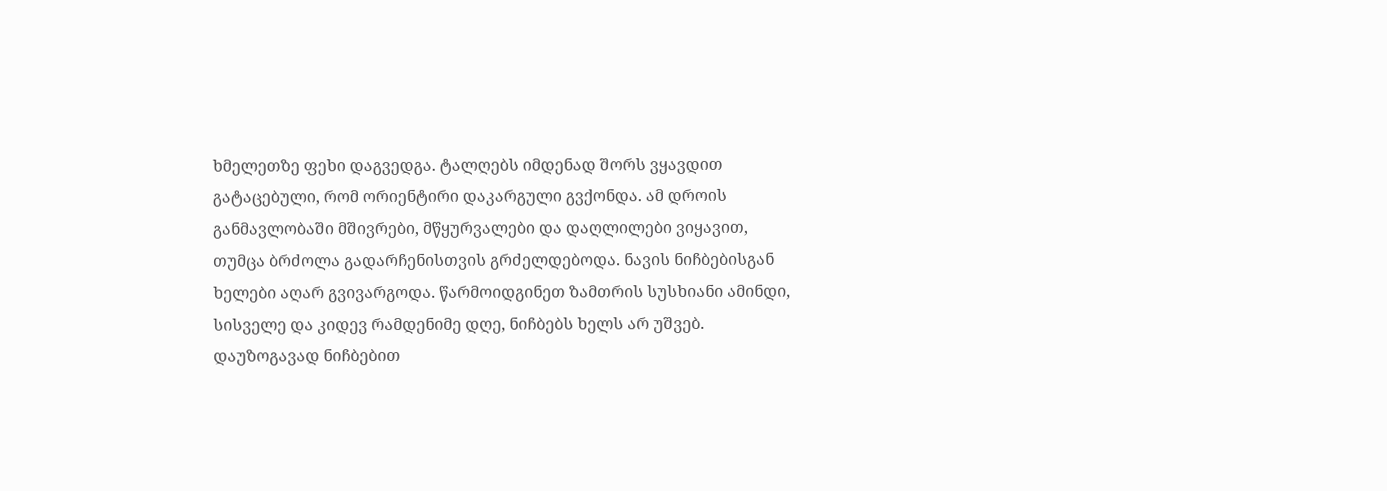ხმელეთზე ფეხი დაგვედგა. ტალღებს იმდენად შორს ვყავდით გატაცებული, რომ ორიენტირი დაკარგული გვქონდა. ამ დროის განმავლობაში მშივრები, მწყურვალები და დაღლილები ვიყავით, თუმცა ბრძოლა გადარჩენისთვის გრძელდებოდა. ნავის ნიჩბებისგან ხელები აღარ გვივარგოდა. წარმოიდგინეთ ზამთრის სუსხიანი ამინდი, სისველე და კიდევ რამდენიმე დღე, ნიჩბებს ხელს არ უშვებ. დაუზოგავად ნიჩბებით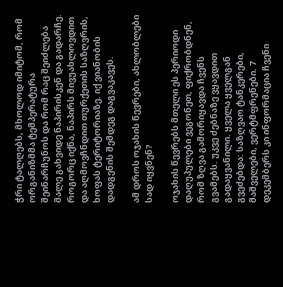ჭრი ტალღებს, მხოლოდ იმიტომ, რომ ორგანიზმმა ტემპერატურა შეინარჩუნოს და რომ რაც შეიძლება მალე გახვიდე ნაპირისკენ და გადარჩე. როგორც იქნა, ნაპირს მივუახლოვდით და აღმოვჩნდით თურქეთის საზღვრის, ხოფას ტერიტორიაზე. იქ ვიანობის დადგენის შემდეგ დაგვაკავეს.

ამ დროს ოჯახის წევრები, ახლობლები სად იყვნენ?

ოჯახის წევრებს მთელი ეს პერიოდი დაღუპულები ვეგონეთ, ფიქრობდნენ, რომ ზღვა გამორიყავდა ჩვენს გვამებს. უკვე ძებნაზე ვყავდით გადაყვანილი. ყველა ყველგან გვეძებდა: საზღვაო ტანკერები, მაშველები, ვერტმფრენები. 7 დეკემბერს კი ინფორმაცია ჩვენი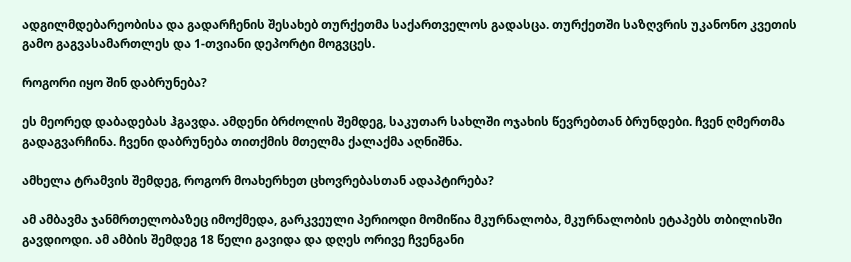ადგილმდებარეობისა და გადარჩენის შესახებ თურქეთმა საქართველოს გადასცა. თურქეთში საზღვრის უკანონო კვეთის გამო გაგვასამართლეს და 1-თვიანი დეპორტი მოგვცეს.

როგორი იყო შინ დაბრუნება?

ეს მეორედ დაბადებას ჰგავდა. ამდენი ბრძოლის შემდეგ, საკუთარ სახლში ოჯახის წევრებთან ბრუნდები. ჩვენ ღმერთმა გადაგვარჩინა. ჩვენი დაბრუნება თითქმის მთელმა ქალაქმა აღნიშნა.

ამხელა ტრამვის შემდეგ, როგორ მოახერხეთ ცხოვრებასთან ადაპტირება?

ამ ამბავმა ჯანმრთელობაზეც იმოქმედა, გარკვეული პერიოდი მომიწია მკურნალობა, მკურნალობის ეტაპებს თბილისში გავდიოდი. ამ ამბის შემდეგ 18 წელი გავიდა და დღეს ორივე ჩვენგანი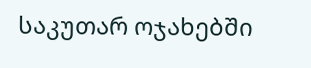საკუთარ ოჯახებში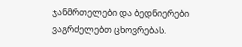ჯანმრთელები და ბედნიერები ვაგრძელებთ ცხოვრებას.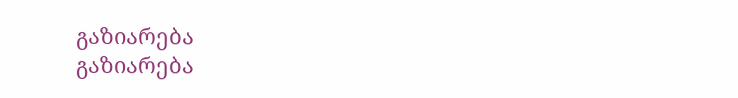გაზიარება
გაზიარება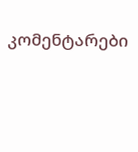კომენტარები